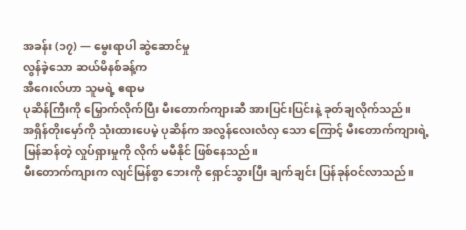အခန်း (၁၇) — မွေးရာပါ ဆွဲဆောင်မှု
လွန်ခဲ့သော ဆယ်မိနစ်ခန့်က
အီဂေးလ်ဟာ သူမရဲ့ ဧရာမ
ပုဆိန်ကြီးကို မြှောက်လိုက်ပြီး မီးတောက်ကျားဆီ အားပြင်းပြင်းနဲ့ ခုတ်ချလိုက်သည်။
အရှိန်တိုးမှော်ကို သုံးထားပေမဲ့ ပုဆိန်က အလွန်လေးလံလှ သော ကြောင့် မီးတောက်ကျားရဲ့ မြန်ဆန်တဲ့ လှုပ်ရှားမှုကို လိုက် မမီနိုင် ဖြစ်နေသည်။
မီးတောက်ကျားက လျင်မြန်စွာ ဘေးကို ရှောင်သွားပြီး ချက်ချင်း ပြန်ခုန်ဝင်လာသည်။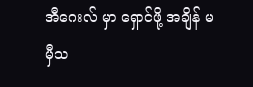အီဂေးလ် မှာ ရှောင်ဖို့ အချိန် မမှီသ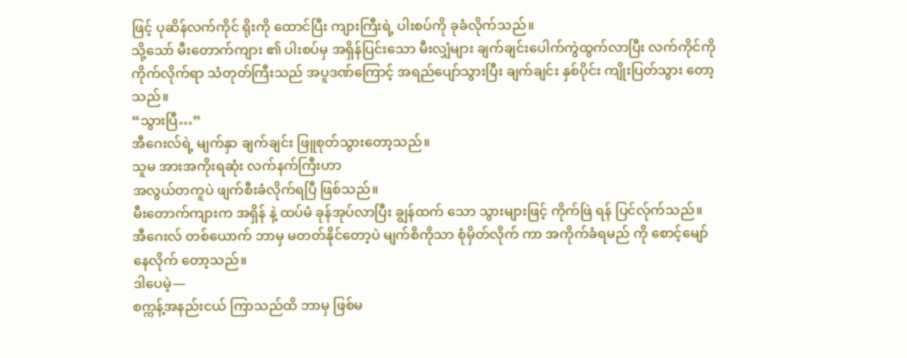ဖြင့် ပုဆိန်လက်ကိုင် ရိုးကို ထောင်ပြီး ကျားကြီးရဲ့ ပါးစပ်ကို ခုခံလိုက်သည်။
သို့သော် မီးတောက်ကျား ၏ ပါးစပ်မှ အရှိန်ပြင်းသော မီးလျှံများ ချက်ချင်းပေါက်ကွဲထွက်လာပြီး လက်ကိုင်ကို ကိုက်လိုက်ရာ သံတုတ်ကြီးသည် အပူဒဏ်ကြောင့် အရည်ပျော်သွားပြီး ချက်ချင်း နှစ်ပိုင်း ကျိုးပြတ်သွား တော့သည်။
“သွားပြီ…”
အီဂေးလ်ရဲ့ မျက်နှာ ချက်ချင်း ဖြူစုတ်သွားတော့သည်။
သူမ အားအကိုးရဆုံး လက်နက်ကြီးဟာ
အလွယ်တကူပဲ ဖျက်စီးခံလိုက်ရပြီ ဖြစ်သည်။
မီးတောက်ကျားက အရှိန် နဲ့ ထပ်မံ ခုန်အုပ်လာပြီး ချွန်ထက် သော သွားများဖြင့် ကိုက်ဖြဲ ရန် ပြင်လ်ုက်သည်။
အီဂေးလ် တစ်ယောက် ဘာမှ မတတ်နိုင်တော့ပဲ မျက်စိကိုသာ စုံမှိတ်လိုက် ကာ အကိုက်ခံရမည် ကို စောင့်မျော် နေလိုက် တော့သည်။
ဒါပေမဲ့—
စက္ကန့်အနည်းငယ် ကြာသည်ထိ ဘာမှ ဖြစ်မ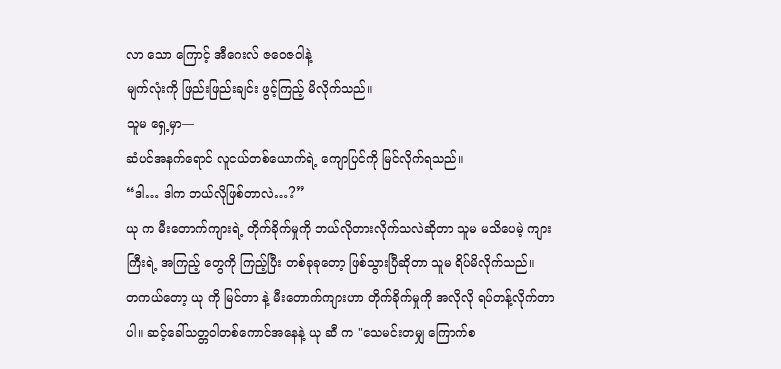လာ သော ကြောင့် အီဂေးလ် ဇဝေဇဝါနဲ့
မျက်လုံးကို ဖြည်းဖြည်းချင်း ဖွင့်ကြည့် မိလိုက်သည်။
သူမ ရှေ့မှာ—
ဆံပင်အနက်ရောင် လူငယ်တစ်ယောက်ရဲ့ ကျောပြင်ကို မြင်လိုက်ရသည်။
“ဒါ… ဒါက ဘယ်လိုဖြစ်တာလဲ…?”
ယု က မီးတောက်ကျားရဲ့ တိုက်ခိုက်မှုကို ဘယ်လိုတားလိုက်သလဲဆိုတာ သူမ မသိပေမဲ့ ကျားကြီးရဲ့ အကြည့် တွေကို ကြည့်ပြီး တစ်ခုခုတော့ ဖြစ်သွားပြီဆိုတာ သူမ ရိပ်မိလိုက်သည်။
တကယ်တော့ ယု ကို မြင်တာ နဲ့ မီးတောက်ကျားဟာ တိုက်ခိုက်မှုကို အလိုလို ရပ်တန့်လိုက်တာပါ။ ဆင့်ခေါ်သတ္တဝါတစ်ကောင်အနေနဲ့ ယု ဆီ က "သေမင်းတမျှ ကြောက်စ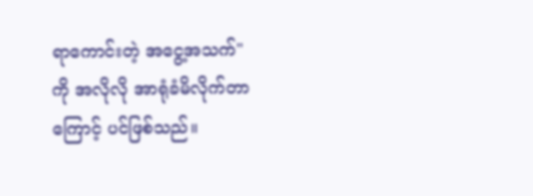ရာကောင်းတဲ့ အငွေ့အသက်"
ကို အလိုလို အာရုံခံမိလိုက်တာကြောင့် ပင်ဖြစ်သည်။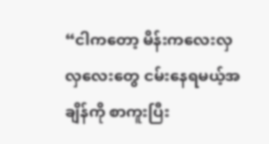“ငါကတော့ မိန်းကလေးလှလှလေးတွေ ငမ်းနေရမယ့်အချိန်ကို စာကူးပြီး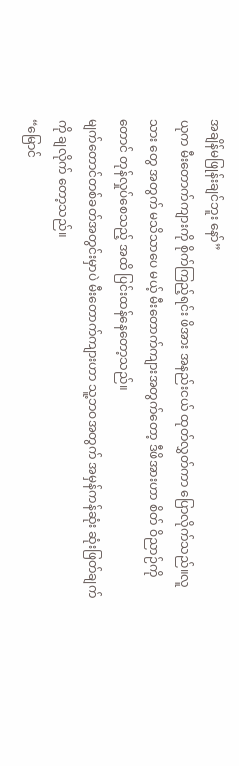အချိန်မဖြုန်းချင်ဘူး နော်”
ယုက မီးတောက်ကျားကို စိုက်ကြည့်ရင်း ဖိအား အနည်းငယ် ထုတ်လွှတ်ကာ ပြောလိုက်သည်။လူသား တွေ အတွက် မသိသာပေ မယ့် မီးတောက်ကျားအတွက်တော့ ဒီဖိအားဟာ စိတ် ဝိညာဉ်ကိုတောင် တုန်လှုပ်စေသည့် အထိ ပြင်းထန်နေတော့သည်။
မျက်တောင်တစ်ခတ်အတွင်းမှာပဲ မီးတောက်ကျားဟာ သူ့ဘဝအတွက် အမှန်ကန်ဆုံး ဆုံးဖြတ်ချက်ကို ချလိုက် တော့သည်။
“မြောင်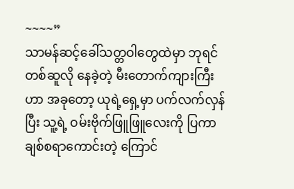~~~~”
သာမန်ဆင့်ခေါ်သတ္တဝါတွေထဲမှာ ဘုရင်တစ်ဆူလို နေခဲ့တဲ့ မီးတောက်ကျားကြီးဟာ အခုတော့ ယုရဲ့ရှေ့မှာ ပက်လက်လှန်ပြီး သူ့ရဲ့ ဝမ်းဗိုက်ဖြူဖြူလေးကို ပြကာ ချစ်စရာကောင်းတဲ့ ကြောင်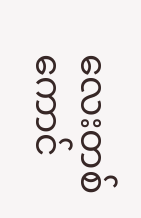လေးတစ်ကောင်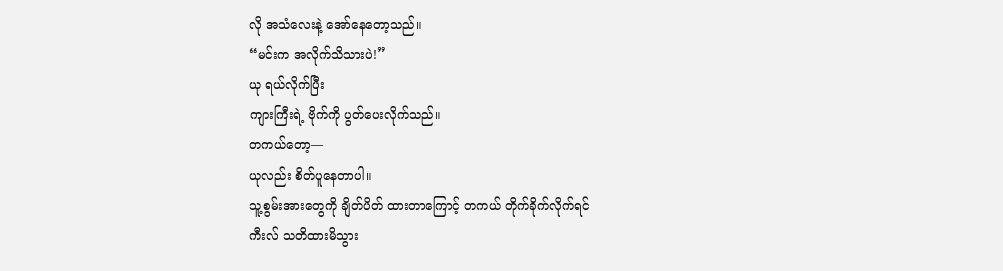လို အသံလေးနဲ့ အော်နေတော့သည်။
“မင်းက အလိုက်သိသားပဲ!”
ယု ရယ်လိုက်ပြီး
ကျားကြီးရဲ့ ဗိုက်ကို ပွတ်ပေးလိုက်သည်။
တကယ်တော့—
ယုလည်း စိတ်ပူနေတာပါ။
သူ့စွမ်းအားတွေကို ချိတ်ပိတ် ထားတာကြောင့် တကယ် တိုက်ခိုက်လိုက်ရင်
ကီးလ် သတိထားမိသွား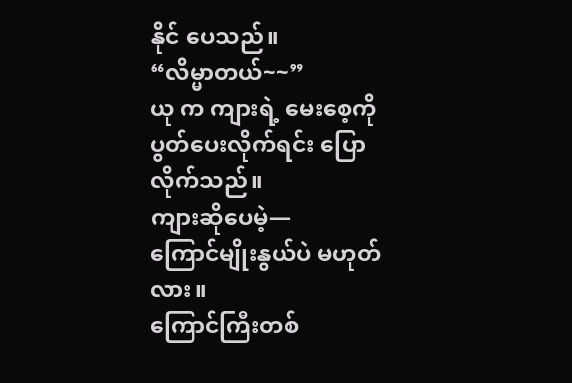နိုင် ပေသည်။
“လိမ္မာတယ်~~”
ယု က ကျားရဲ့ မေးစေ့ကို ပွတ်ပေးလိုက်ရင်း ပြောလိုက်သည်။
ကျားဆိုပေမဲ့—
ကြောင်မျိုးနွယ်ပဲ မဟုတ်လား။
ကြောင်ကြီးတစ်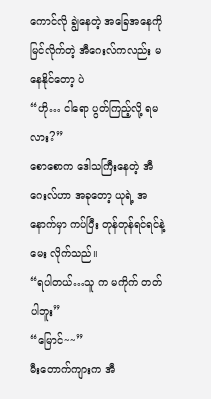ကောင်လို ချွဲနေတဲ့ အခြေအနေကို မြင်လိုက်တဲ့ အီဂေးလ်ကလည်း မနေနိုင်တော့ ပဲ
“ဟို… ငါရော ပွတ်ကြည့်လို့ ရမလား?”
စောစောက ဒေါသကြီးနေတဲ့ အီဂေးလ်ဟာ အခုတော့ ယုရဲ့ အနောက်မှာ ကပ်ပြီး တုန်တုန်ရင်ရင်နဲ့ မေး လိုက်သည်။
“ရပါတယ်…သူ က မကိုက် တတ် ပါဘူး”
“မြောင်~~”
မီးတောက်ကျားက အီ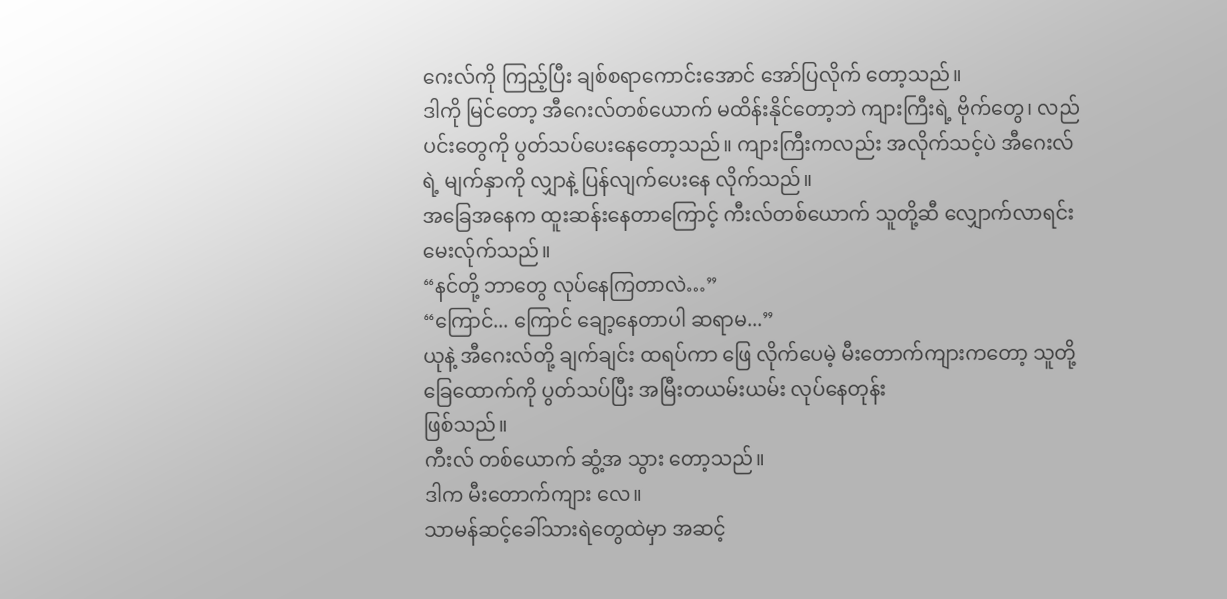ဂေးလ်ကို ကြည့်ပြီး ချစ်စရာကောင်းအောင် အော်ပြလိုက် တော့သည်။
ဒါကို မြင်တော့ အီဂေးလ်တစ်ယောက် မထိန်းနိုင်တော့ဘဲ ကျားကြီးရဲ့ ဗိုက်တွေ၊ လည်ပင်းတွေကို ပွတ်သပ်ပေးနေတော့သည်။ ကျားကြီးကလည်း အလိုက်သင့်ပဲ အီဂေးလ်ရဲ့ မျက်နှာကို လျှာနဲ့ ပြန်လျက်ပေးနေ လိုက်သည်။
အခြေအနေက ထူးဆန်းနေတာကြောင့် ကီးလ်တစ်ယောက် သူတို့ဆီ လျှောက်လာရင်း မေးလ်ုက်သည်။
“နင်တို့ ဘာတွေ လုပ်နေကြတာလဲ…”
“ကြောင်... ကြောင် ချော့နေတာပါ ဆရာမ...”
ယုနဲ့ အီဂေးလ်တို့ ချက်ချင်း ထရပ်ကာ ဖြေ လိုက်ပေမဲ့ မီးတောက်ကျားကတော့ သူတို့ ခြေထောက်ကို ပွတ်သပ်ပြီး အမြီးတယမ်းယမ်း လုပ်နေတုန်း
ဖြစ်သည်။
ကီးလ် တစ်ယောက် ဆွံ့အ သွား တော့သည်။
ဒါက မီးတောက်ကျား လေ။
သာမန်ဆင့်ခေါ်သားရဲတွေထဲမှာ အဆင့်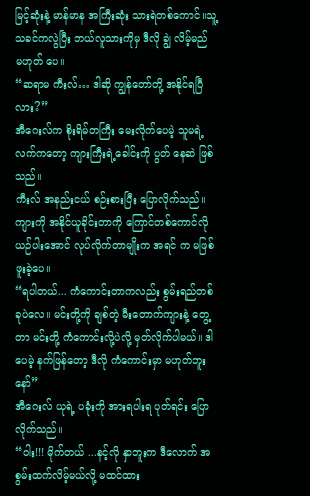မြင့်ဆုံးနဲ့ မာန်မာန အကြီးဆုံး သားရဲတစ်ကောင်။သူ့သခင်ကလွဲပြီး ဘယ်လူသားကိုမှ ဒီလို ချွဲ လိမ့်မည် မဟုတ် ပေ။
“ဆရာမ ကီးလ်… ဒါဆို ကျွန်တော်တို့ အနိုင်ရပြီလား?”
အီဂေးလ်က စိုးရိမ်တကြီး မေးလိုက်ပေမဲ့ သူမရဲ့လက်ကတော့ ကျားကြီးရဲ့ခေါင်းကို ပွတ် နေဆဲ ဖြစ်သည်။
ကီးလ် အနည်းငယ် စဉ်းစားပြီး ပြောလိုက်သည်။ကျားကို အနိုင်ယူခိုင်းတာကို ကြောင်တစ်ကောင်လို ယဉ်ပါးအောင် လုပ်လိုက်တာမျိုးက အရင် က မဖြစ်ဖူးခဲ့ပေ။
“ရပါတယ်... ကံကောင်းတာကလည်း စွမ်းရည်တစ်ခုပဲလေ။ မင်းတို့ကို ချစ်တဲ့ မီးတောက်ကျားနဲ့ တွေ့တာ မင်းတို့ ကံကောင်းလို့ပဲလို့ မှတ်လိုက်ပါမယ်။ ဒါပေမဲ့ နက်ဖြန်တော့ ဒီလို ကံကောင်းမှာ မဟုတ်ဘူးနော်”
အီဂေးလ် ယုရဲ့ ပခုံးကို အားရပါးရ ပုတ်ရင်း ပြောလိုက်သည်။
“ဝါး!!! မိုက်တယ် ...နင့်လို နှာဘူးက ဒီလောက် အစွမ်းထက်လိမ့်မယ်လို့ မထင်ထား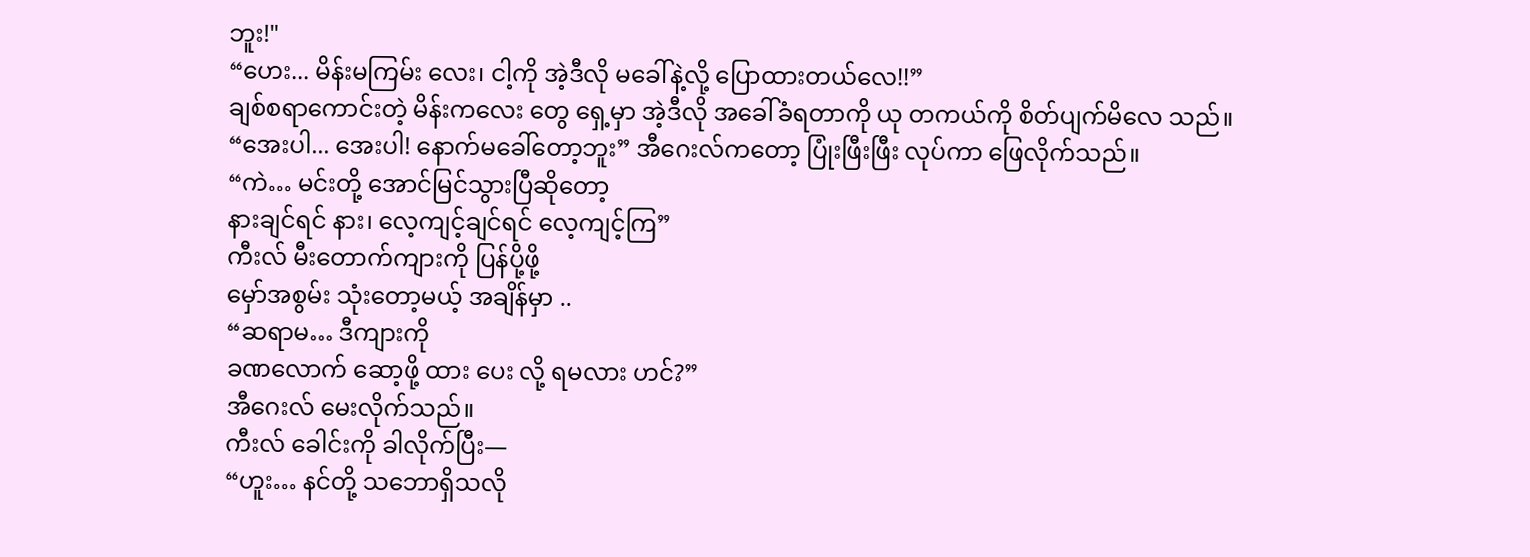ဘူး!"
“ဟေး... မိန်းမကြမ်း လေး၊ ငါ့ကို အဲ့ဒီလို မခေါ်နဲ့လို့ ပြောထားတယ်လေ!!”
ချစ်စရာကောင်းတဲ့ မိန်းကလေး တွေ ရှေ့မှာ အဲ့ဒီလို အခေါ်ခံရတာကို ယု တကယ်ကို စိတ်ပျက်မိလေ သည်။
“အေးပါ... အေးပါ! နောက်မခေါ်တော့ဘူး” အီဂေးလ်ကတော့ ပြုံးဖြီးဖြီး လုပ်ကာ ဖြေလိုက်သည်။
“ကဲ… မင်းတို့ အောင်မြင်သွားပြီဆိုတော့
နားချင်ရင် နား၊ လေ့ကျင့်ချင်ရင် လေ့ကျင့်ကြ”
ကီးလ် မီးတောက်ကျားကို ပြန်ပို့ဖို့
မှော်အစွမ်း သုံးတော့မယ့် အချိန်မှာ ..
“ဆရာမ… ဒီကျားကို
ခဏလောက် ဆော့ဖို့ ထား ပေး လို့ ရမလား ဟင်?”
အီဂေးလ် မေးလိုက်သည်။
ကီးလ် ခေါင်းကို ခါလိုက်ပြီး—
“ဟူး… နင်တို့ သဘောရှိသလို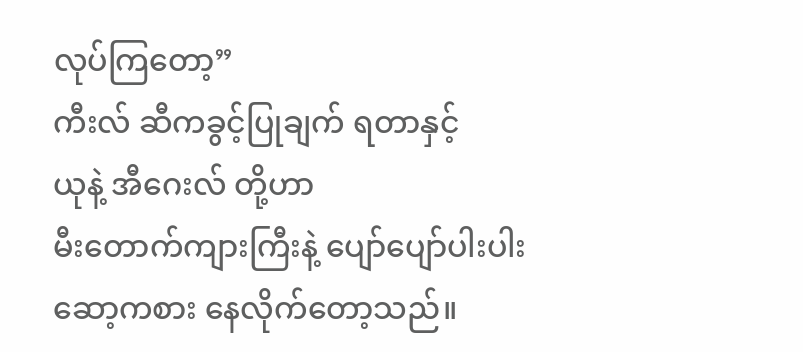လုပ်ကြတော့”
ကီးလ် ဆီကခွင့်ပြုချက် ရတာနှင့်
ယုနဲ့ အီဂေးလ် တို့ဟာ
မီးတောက်ကျားကြီးနဲ့ ပျော်ပျော်ပါးပါး ဆော့ကစား နေလိုက်တော့သည်။